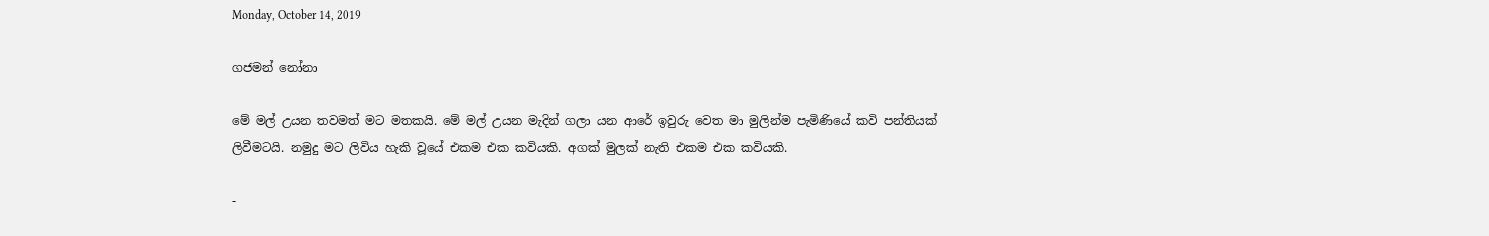Monday, October 14, 2019

ගජමන් නෝනා

මේ මල් උයන තවමත් මට මතකයි. මේ මල් උයන මැදින් ගලා යන ආරේ ඉවුරු වෙත මා මුලින්ම පැමිණියේ කවි පන්තියක් ලිවීමටයි. නමුදු මට ලිවිය හැකි වූයේ එකම එක කවියකි. අගක් මුලක් නැති එකම එක කවියකි.

-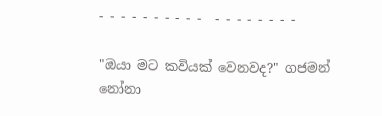- - - - - - - - - -  - - - - - - - -

"ඔයා මට කවියක් වෙනවද?" ගජමන් නෝනා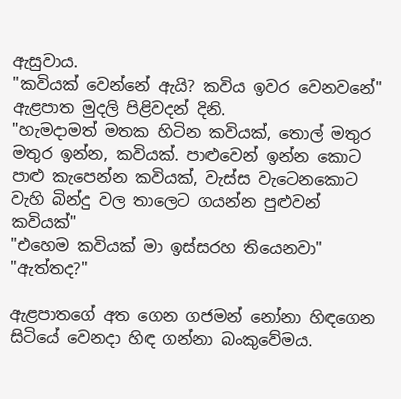ඇසුවාය.
"කවියක් වෙන්නේ ඇයි? කවිය ඉවර වෙනවනේ" ඇළපාත මුදලි පිළිවදන් දිනි.
"හැමදාමත් මතක හිටින කවියක්, තොල් මතුර මතුර ඉන්න, කවියක්. පාළුවෙන් ඉන්න කොට පාළු කැපෙන්න කවියක්, වැස්ස වැටෙනකොට වැහි බින්දු වල තාලෙට ගයන්න පුළුවන් කවියක්"
"එහෙම කවියක් මා ඉස්සරහ තියෙනවා"
"ඇත්තද?"

ඇළපාතගේ අත ගෙන ගජමන් නෝනා හිඳගෙන සිටියේ වෙනදා හිඳ ගන්නා බංකුවේමය.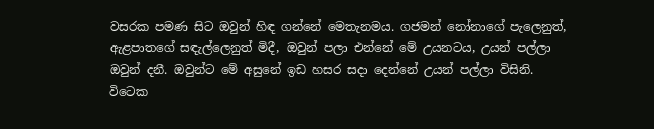වසරක පමණ සිට ඔවුන් හිඳ ගන්නේ මෙතැනමය. ගජමන් නෝනාගේ පැලෙනුත්, ඇළපාතගේ සඳැල්ලෙනුත් මිදී, ඔවුන් පලා එන්නේ මේ උයනටය, උයන් පල්ලා ඔවුන් දනී. ඔවුන්ට මේ අසුනේ ඉඩ හසර සදා දෙන්නේ උයන් පල්ලා විසිනි.
විටෙක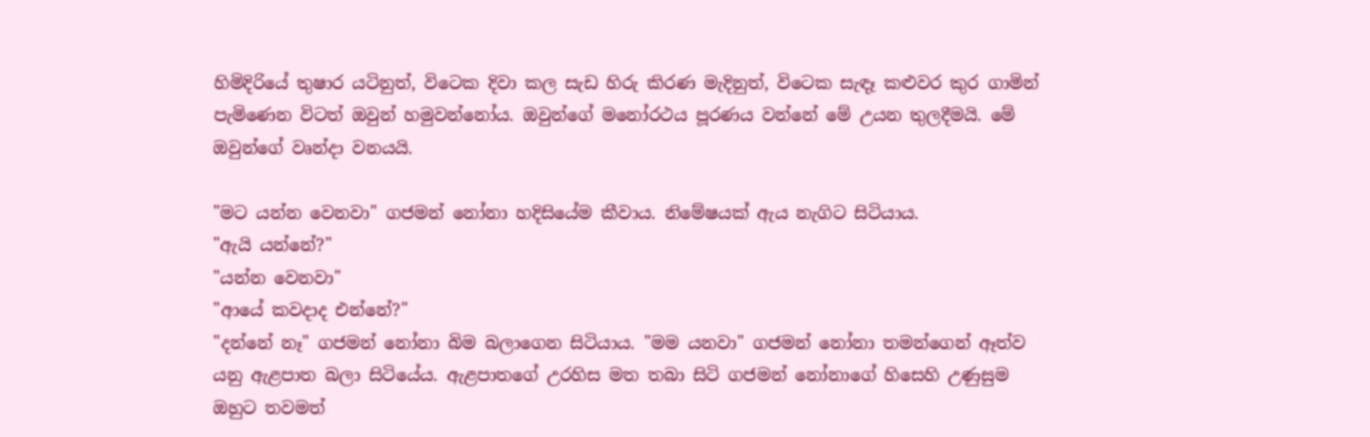හිමිදිරියේ තුෂාර යටිනුත්, විටෙක දිවා කල සැඩ හිරු කිරණ මැදිනුත්, විටෙක සැඳෑ කළුවර කුර ගාමින් පැමිණෙන විටත් ඔවුන් හමුවන්නෝය. ඔවුන්ගේ මනෝරථය පූරණය වන්නේ මේ උයන තුලදීමයි. මේ ඔවුන්ගේ වෘන්දා වනයයි.

"මට යන්න වෙනවා" ගජමන් නෝනා හදිසියේම කීවාය. නිමේෂයක් ඇය නැගිට සිටියාය.
"ඇයි යන්නේ?"
"යන්න වෙනවා"
"ආයේ කවදාද එන්නේ?"
"දන්නේ නෑ" ගජමන් නෝනා බිම බලාගෙන සිටියාය. "මම යනවා" ගජමන් නෝනා තමන්ගෙන් ඈත්ව යනු ඇළපාත බලා සිටියේය. ඇළපාතගේ උරහිස මත තබා සිටි ගජමන් නෝනාගේ හිසෙහි උණුසුම ඔහුට තවමත්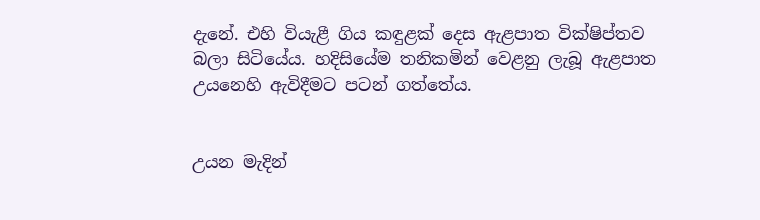දැනේ. එහි වියැළී ගිය කඳුළක් දෙස ඇළපාත වික්ෂිප්තව බලා සිටියේය. හදිසියේම තනිකමින් වෙළනු ලැබූ ඇළපාත උයනෙහි ඇවිදීමට පටන් ගත්තේය.


උයන මැදින්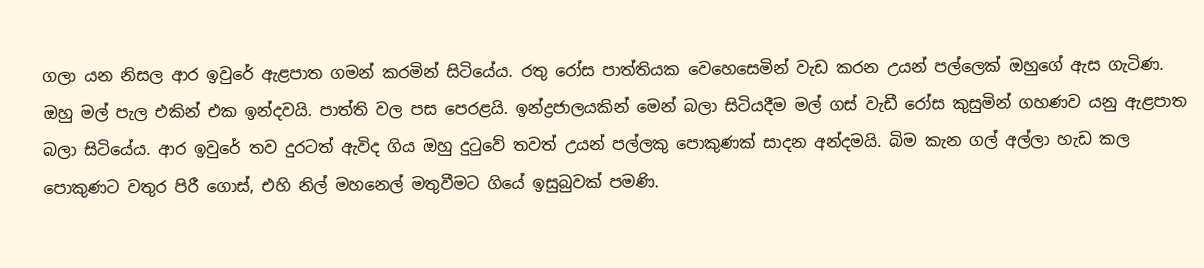ගලා යන නිසල ආර ඉවුරේ ඇළපාත ගමන් කරමින් සිටියේය. රතු රෝස පාත්තියක වෙහෙසෙමින් වැඩ කරන උයන් පල්ලෙක් ඔහුගේ ඇස ගැටිණ. ඔහු මල් පැල එකින් එක ඉන්දවයි. පාත්ති වල පස පෙරළයි. ඉන්ද්‍රජාලයකින් මෙන් බලා සිටියදීම මල් ගස් වැඩී රෝස කුසුමින් ගහණව යනු ඇළපාත බලා සිටියේය. ආර ඉවුරේ තව දුරටත් ඇවිද ගිය ඔහු දුටුවේ තවත් උයන් පල්ලකු පොකුණක් සාදන අන්දමයි. බිම කැන ගල් අල්ලා හැඩ කල පොකුණට වතුර පිරී ගොස්, එහි නිල් මහනෙල් මතුවීමට ගියේ ඉසුබුවක් පමණි.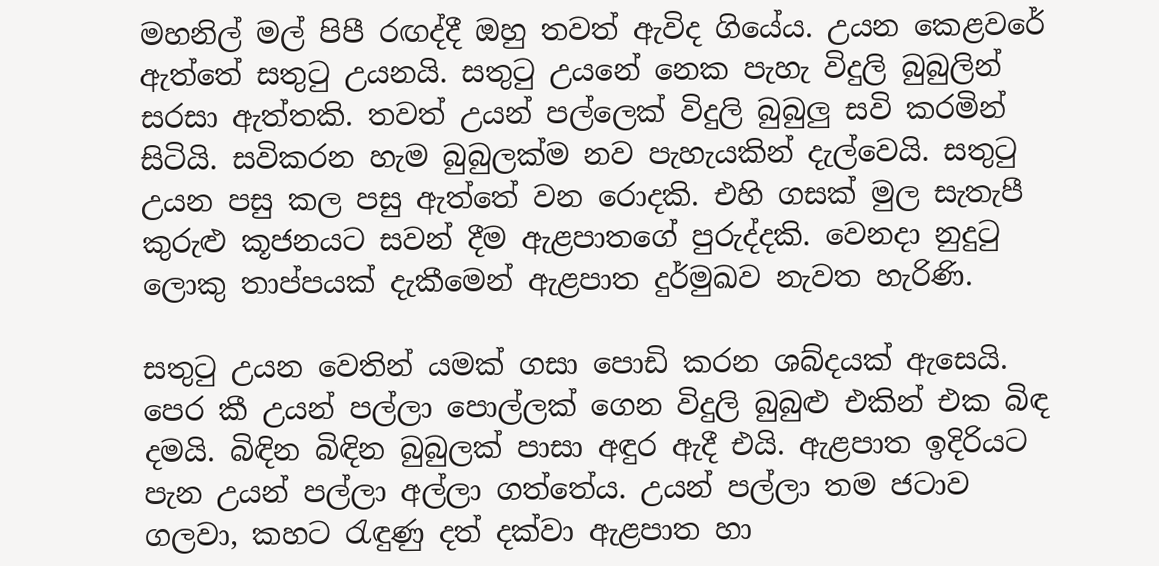මහනිල් මල් පිපී රඟද්දී ඔහු තවත් ඇවිද ගියේය. උයන කෙළවරේ ඇත්තේ සතුටු උයනයි. සතුටු උයනේ නෙක පැහැ විදුලි බුබුලින් සරසා ඇත්තකි. තවත් උයන් පල්ලෙක් විදුලි බුබුලු සවි කරමින් සිටියි. සවිකරන හැම බුබුලක්ම නව පැහැයකින් දැල්වෙයි. සතුටු උයන පසු කල පසු ඇත්තේ වන රොදකි. එහි ගසක් මුල සැතැපී කුරුළු කූජනයට සවන් දීම ඇළපාතගේ පුරුද්දකි. වෙනදා නුදුටු ලොකු තාප්පයක් දැකීමෙන් ඇළපාත දුර්මුඛව නැවත හැරිණි.

සතුටු උයන වෙතින් යමක් ගසා පොඩි කරන ශබ්දයක් ඇසෙයි. පෙර කී උයන් පල්ලා පොල්ලක් ගෙන විදුලි බුබුළු එකින් එක බිඳ දමයි. බිඳින බිඳින බුබුලක් පාසා අඳුර ඇදී එයි. ඇළපාත ඉදිරියට පැන උයන් පල්ලා අල්ලා ගත්තේය. උයන් පල්ලා තම ජටාව ගලවා, කහට රැඳුණු දත් දක්වා ඇළපාත හා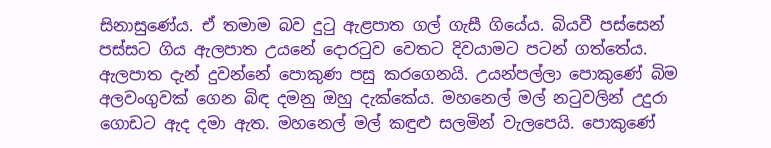සිනාසුණේය. ඒ තමාම බව දුටු ඇළපාත ගල් ගැසී ගියේය. බියවී පස්සෙන් පස්සට ගිය ඇලපාත උයනේ දොරටුව වෙතට දිවයාමට පටන් ගත්තේය. ඇලපාත දැන් දුවන්නේ පොකුණ පසු කරගෙනයි. උයන්පල්ලා පොකුණේ බිම අලවංගුවක් ගෙන බිඳ දමනු ඔහු දැක්කේය. මහනෙල් මල් නටුවලින් උදුරා ගොඩට ඇද දමා ඇත. මහනෙල් මල් කඳුළු සලමින් වැලපෙයි. පොකුණේ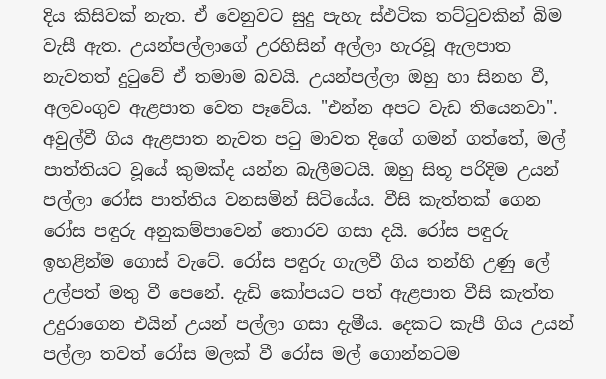දිය කිසිවක් නැත. ඒ වෙනුවට සුදු පැහැ ස්ඵටික තට්ටුවකින් බිම වැසී ඇත. උයන්පල්ලාගේ උරහිසින් අල්ලා හැරවූ ඇලපාත නැවතත් දුටුවේ ඒ තමාම බවයි. උයන්පල්ලා ඔහු හා සිනහ වී, අලවංගුව ඇළපාත වෙත පෑවේය. "එන්න අපට වැඩ තියෙනවා". අවුල්වී ගිය ඇළපාත නැවත පටු මාවත දිගේ ගමන් ගත්තේ, මල් පාත්තියට වූයේ කුමක්ද යන්න බැලීමටයි. ඔහු සිතූ පරිදිම උයන් පල්ලා රෝස පාත්තිය වනසමින් සිටියේය. වීසි කැත්තක් ගෙන රෝස පඳුරු අනුකම්පාවෙන් තොරව ගසා දයි. රෝස පඳුරු ඉහළින්ම ගොස් වැටේ. රෝස පඳුරු ගැලවී ගිය තන්හි උණු ලේ උල්පත් මතු වී පෙනේ. දැඩි කෝපයට පත් ඇළපාත වීසි කැත්ත උදුරාගෙන එයින් උයන් පල්ලා ගසා දැමීය. දෙකට කැපී ගිය උයන් පල්ලා තවත් රෝස මලක් වී රෝස මල් ගොන්නටම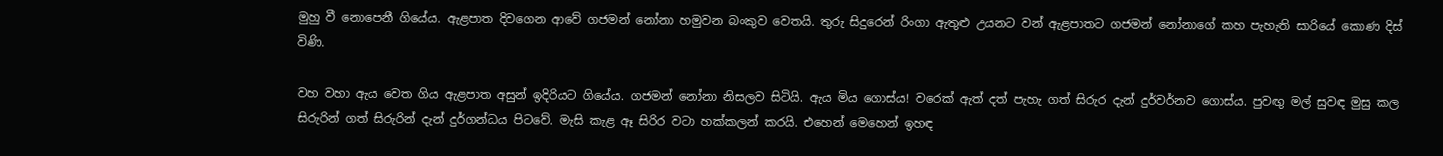මුහු වී නොපෙනී ගියේය. ඇළපාත දිවගෙන ආවේ ගජමන් නෝනා හමුවන බංකුව වෙතයි. තුරු සිදුරෙන් රිංගා ඇතුළු උයනට වන් ඇළපාතට ගජමන් නෝනාගේ කහ පැහැති සාරියේ කොණ දිස් විණි.

වහ වහා ඇය වෙත ගිය ඇළපාත අසුන් ඉදිරියට ගියේය. ගජමන් නෝනා නිසලව සිටියි. ඇය මිය ගොස්ය! වරෙක් ඇත් දත් පැහැ ගත් සිරුර දැන් දුර්වර්නව ගොස්ය. පුවඟු මල් සුවඳ මුසු කල සිරුරින් ගත් සිරුරින් දැන් දුර්ගන්ධය පිටවේ. මැසි කැළ ඈ සිරිර වටා හක්කලන් කරයි. එහෙන් මෙහෙන් ඉහඳ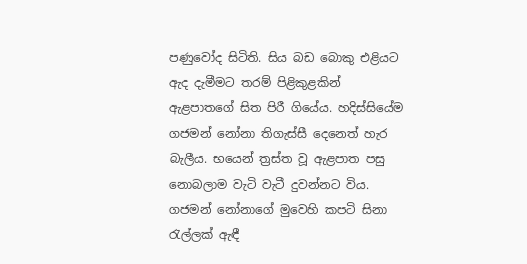පණුවෝද සිටිති. සිය බඩ බොකු එළියට ඇද දැමීමට තරම් පිළිකුළකින් ඇළපාතගේ සිත පිරී ගියේය. හදිස්සියේම ගජමන් නෝනා තිගැස්සී දෙනෙත් හැර බැලීය. භයෙන් ත්‍රස්ත වූ ඇළපාත පසු නොබලාම වැටි වැටී දුවන්නට විය. ගජමන් නෝනාගේ මුවෙහි කපටි සිනා රැල්ලක් ඇඳී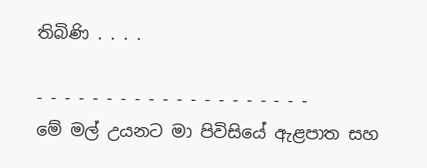තිබිණි . . . .

- - - - - - - - - - - - - - - - - - - -
මේ මල් උයනට මා පිවිසියේ ඇළපාත සහ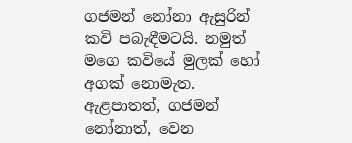ගජමන් නෝනා ඇසුරින් කවි පබැඳීමටයි. නමුත් මගෙ කවියේ මුලක් හෝ අගක් නොමැත. ඇළපාතත්, ගජමන් නෝනාත්, වෙන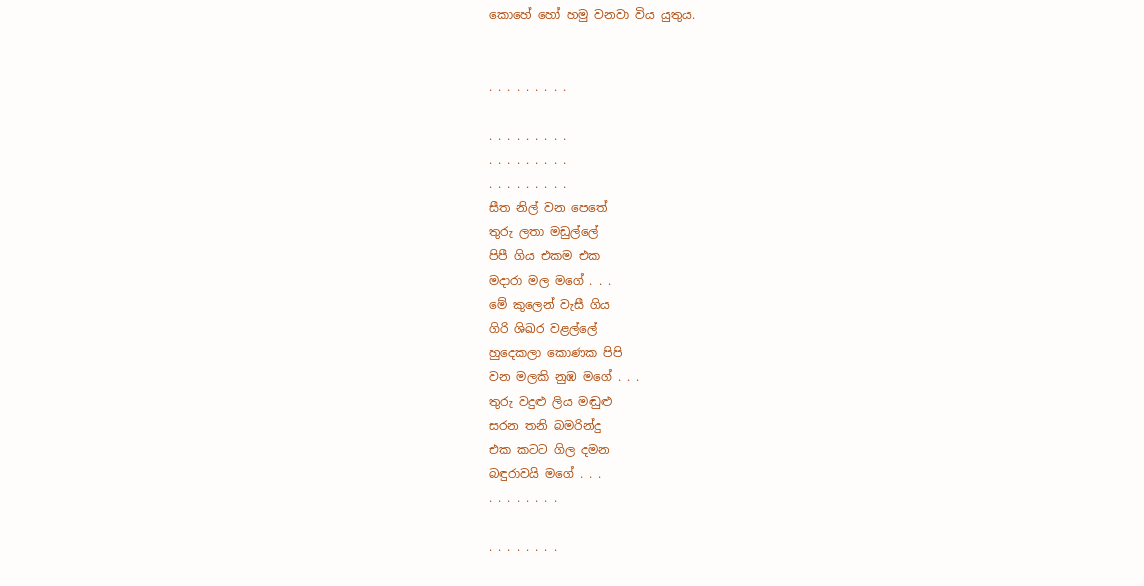කොහේ හෝ හමු වනවා විය යුතුය.


. . . . . . . . .

. . . . . . . . .
. . . . . . . . .
. . . . . . . . .
සීත නිල් වන පෙතේ
තුරු ලතා මඩුල්ලේ
පිපී ගිය එකම එක
මදාරා මල මගේ . . .
මේ කුලෙන් වැසී ගිය
ගිරි ශිඛර වළල්ලේ
හුදෙකලා කොණක පිපි
වන මලකි නුඹ මගේ . . .
තුරු වදුළු ලිය මඬුළු
සරන තනි බමරින්දු
එක කටට ගිල දමන
බඳුරාවයි මගේ . . .
. . . . . . . .

. . . . . . . .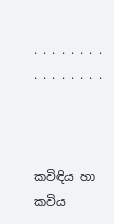. . . . . . . .
. . . . . . . .



කවිඳිය හා කවිය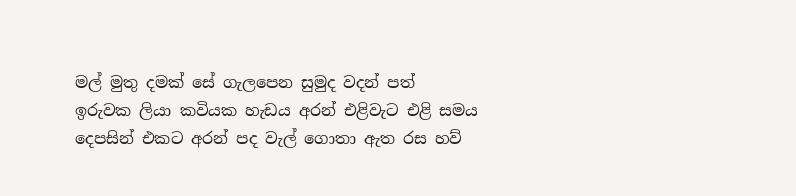මල් මුතු දමක් සේ ගැලපෙන සුමුද වදන් පත් ඉරුවක ලියා කවියක හැඩය අරන් එළිවැට එළි සමය දෙපසින් එකට අරන් පද වැල් ගොතා ඇත රස හව්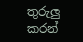තුරුලු කරන්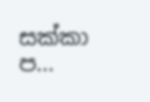සක්කා ප...